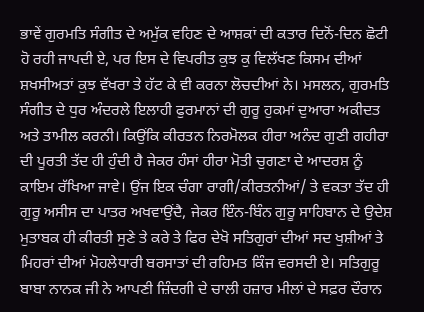ਭਾਵੇਂ ਗੁਰਮਤਿ ਸੰਗੀਤ ਦੇ ਅਮੁੱਕ ਵਹਿਣ ਦੇ ਆਸ਼ਕਾਂ ਦੀ ਕਤਾਰ ਦਿਨੋਂ-ਦਿਨ ਛੋਟੀ ਹੋ ਰਹੀ ਜਾਪਦੀ ਏ, ਪਰ ਇਸ ਦੇ ਵਿਪਰੀਤ ਕੁਝ ਕੁ ਵਿਲੱਖਣ ਕਿਸਮ ਦੀਆਂ ਸ਼ਖਸੀਅਤਾਂ ਕੁਝ ਵੱਖਰਾ ਤੇ ਹੱਟ ਕੇ ਵੀ ਕਰਨਾ ਲੋਚਦੀਆਂ ਨੇ। ਮਸਲਨ, ਗੁਰਮਤਿ ਸੰਗੀਤ ਦੇ ਧੁਰ ਅੰਦਰਲੇ ਇਲਾਹੀ ਫੁਰਮਾਨਾਂ ਦੀ ਗੁਰੂ ਹੁਕਮਾਂ ਦੁਆਰਾ ਅਕੀਦਤ ਅਤੇ ਤਾਮੀਲ ਕਰਨੀ। ਕਿਉਂਕਿ ਕੀਰਤਨ ਨਿਰਮੋਲਕ ਹੀਰਾ ਅਨੰਦ ਗੁਣੀ ਗਹੀਰਾ ਦੀ ਪੂਰਤੀ ਤੱਦ ਹੀ ਹੁੰਦੀ ਹੈ ਜੇਕਰ ਹੰਸਾਂ ਹੀਰਾ ਮੋਤੀ ਚੁਗਣਾ ਦੇ ਆਦਰਸ਼ ਨੂੰ ਕਾਇਮ ਰੱਖਿਆ ਜਾਵੇ। ਉਂਜ ਇਕ ਚੰਗਾ ਰਾਗੀ/ਕੀਰਤਨੀਆਂ/ ਤੇ ਵਕਤਾ ਤੱਦ ਹੀ ਗੁਰੂ ਅਸੀਸ ਦਾ ਪਾਤਰ ਅਖਵਾਉਂਦੈ, ਜੇਕਰ ਇੰਨ-ਬਿੰਨ ਗੁਰੂ ਸਾਹਿਬਾਨ ਦੇ ਉਦੇਸ਼ ਮੁਤਾਬਕ ਹੀ ਕੀਰਤੀ ਸੁਣੇ ਤੇ ਕਰੇ ਤੇ ਫਿਰ ਦੇਖੋ ਸਤਿਗੁਰਾਂ ਦੀਆਂ ਸਦ ਖੁਸ਼ੀਆਂ ਤੇ ਮਿਹਰਾਂ ਦੀਆਂ ਮੋਹਲੇਧਾਰੀ ਬਰਸਾਤਾਂ ਦੀ ਰਹਿਮਤ ਕਿੰਜ ਵਰਸਦੀ ਏ। ਸਤਿਗੁਰੂ ਬਾਬਾ ਨਾਨਕ ਜੀ ਨੇ ਆਪਣੀ ਜ਼ਿੰਦਗੀ ਦੇ ਚਾਲੀ ਹਜ਼ਾਰ ਮੀਲਾਂ ਦੇ ਸਫ਼ਰ ਦੌਰਾਨ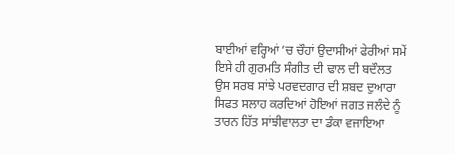ਬਾਈਆਂ ਵਰ੍ਹਿਆਂ ’ਚ ਚੌਹਾਂ ਉਦਾਸੀਆਂ ਫੇਰੀਆਂ ਸਮੇਂ ਇਸੇ ਹੀ ਗੁਰਮਤਿ ਸੰਗੀਤ ਦੀ ਢਾਲ ਦੀ ਬਦੌਲਤ ਉਸ ਸਰਬ ਸਾਂਝੇ ਪਰਵਦਗਾਰ ਦੀ ਸ਼ਬਦ ਦੁਆਰਾ ਸਿਫਤ ਸਲਾਹ ਕਰਦਿਆਂ ਹੋਇਆਂ ਜਗਤ ਜਲੰਦੇ ਨੂੰ ਤਾਰਨ ਹਿੱਤ ਸਾਂਝੀਵਾਲਤਾ ਦਾ ਡੰਕਾ ਵਜਾਇਆ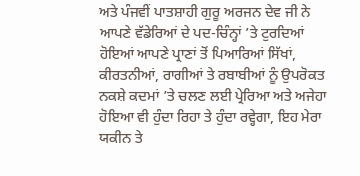ਅਤੇ ਪੰਜਵੀਂ ਪਾਤਸ਼ਾਹੀ ਗੁਰੂ ਅਰਜਨ ਦੇਵ ਜੀ ਨੇ ਆਪਣੇ ਵੱਡੇਰਿਆਂ ਦੇ ਪਦ-ਚਿੰਨ੍ਹਾਂ ’ਤੇ ਟੁਰਦਿਆਂ ਹੋਇਆਂ ਆਪਣੇ ਪ੍ਰਾਣਾਂ ਤੋਂ ਪਿਆਰਿਆਂ ਸਿੱਖਾਂ, ਕੀਰਤਨੀਆਂ, ਰਾਗੀਆਂ ਤੇ ਰਬਾਬੀਆਂ ਨੂੰ ਉਪਰੋਕਤ ਨਕਸ਼ੇ ਕਦਮਾਂ ’ਤੇ ਚਲਣ ਲਈ ਪ੍ਰੇਰਿਆ ਅਤੇ ਅਜੇਹਾ ਹੋਇਆ ਵੀ ਹੁੰਦਾ ਰਿਹਾ ਤੇ ਹੁੰਦਾ ਰਵ੍ਹੇਗਾ, ਇਹ ਮੇਰਾ ਯਕੀਨ ਤੇ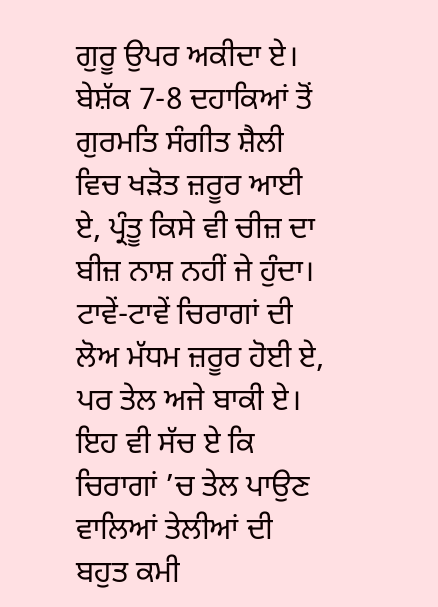ਗੁਰੂ ਉਪਰ ਅਕੀਦਾ ਏ। ਬੇਸ਼ੱਕ 7-8 ਦਹਾਕਿਆਂ ਤੋਂ ਗੁਰਮਤਿ ਸੰਗੀਤ ਸ਼ੈਲੀ ਵਿਚ ਖੜੋਤ ਜ਼ਰੂਰ ਆਈ ਏ, ਪ੍ਰੰਤੂ ਕਿਸੇ ਵੀ ਚੀਜ਼ ਦਾ ਬੀਜ਼ ਨਾਸ਼ ਨਹੀਂ ਜੇ ਹੁੰਦਾ। ਟਾਵੇਂ-ਟਾਵੇਂ ਚਿਰਾਗਾਂ ਦੀ ਲੋਅ ਮੱਧਮ ਜ਼ਰੂਰ ਹੋਈ ਏ, ਪਰ ਤੇਲ ਅਜੇ ਬਾਕੀ ਏ। ਇਹ ਵੀ ਸੱਚ ਏ ਕਿ ਚਿਰਾਗਾਂ ’ਚ ਤੇਲ ਪਾਉਣ ਵਾਲਿਆਂ ਤੇਲੀਆਂ ਦੀ ਬਹੁਤ ਕਮੀ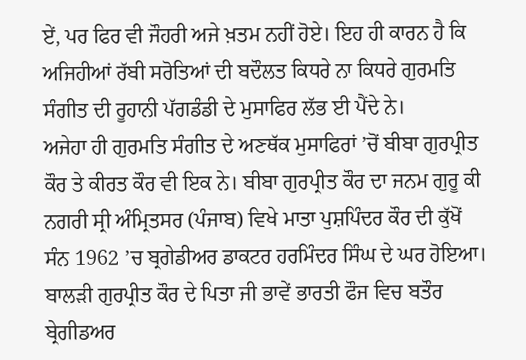ਏਂ, ਪਰ ਫਿਰ ਵੀ ਜੌਹਰੀ ਅਜੇ ਖ਼ਤਮ ਨਹੀਂ ਹੋਏ। ਇਹ ਹੀ ਕਾਰਨ ਹੈ ਕਿ ਅਜਿਹੀਆਂ ਰੱਬੀ ਸਰੋਤਿਆਂ ਦੀ ਬਦੌਲਤ ਕਿਧਰੇ ਨਾ ਕਿਧਰੇ ਗੁਰਮਤਿ ਸੰਗੀਤ ਦੀ ਰੂਹਾਨੀ ਪੱਗਡੰਡੀ ਦੇ ਮੁਸਾਫਿਰ ਲੱਭ ਈ ਪੈਂਦੇ ਨੇ।
ਅਜੇਹਾ ਹੀ ਗੁਰਮਤਿ ਸੰਗੀਤ ਦੇ ਅਣਥੱਕ ਮੁਸਾਫਿਰਾਂ ’ਚੋਂ ਬੀਬਾ ਗੁਰਪ੍ਰੀਤ ਕੌਰ ਤੇ ਕੀਰਤ ਕੌਰ ਵੀ ਇਕ ਨੇ। ਬੀਬਾ ਗੁਰਪ੍ਰੀਤ ਕੌਰ ਦਾ ਜਨਮ ਗੁਰੂ ਕੀ ਨਗਰੀ ਸ੍ਰੀ ਅੰਮ੍ਰਿਤਸਰ (ਪੰਜਾਬ) ਵਿਖੇ ਮਾਤਾ ਪੁਸ਼ਪਿੰਦਰ ਕੌਰ ਦੀ ਕੁੱਖੋਂ ਸੰਨ 1962 ’ਚ ਬ੍ਰਗੇਡੀਅਰ ਡਾਕਟਰ ਹਰਮਿੰਦਰ ਸਿੰਘ ਦੇ ਘਰ ਹੋਇਆ। ਬਾਲੜੀ ਗੁਰਪ੍ਰੀਤ ਕੌਰ ਦੇ ਪਿਤਾ ਜੀ ਭਾਵੇਂ ਭਾਰਤੀ ਫੌਜ ਵਿਚ ਬਤੌਰ ਬ੍ਰੇਗੀਡਅਰ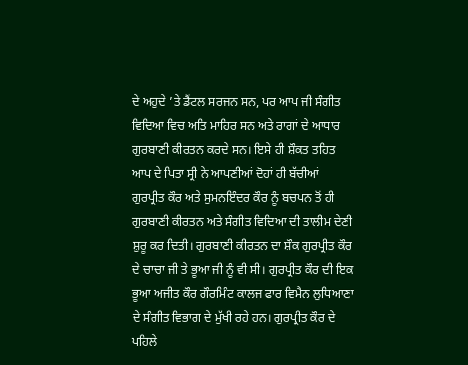ਦੇ ਅਹੁਦੇ ’ਤੇ ਡੈਂਟਲ ਸਰਜਨ ਸਨ, ਪਰ ਆਪ ਜੀ ਸੰਗੀਤ ਵਿਦਿਆ ਵਿਚ ਅਤਿ ਮਾਹਿਰ ਸਨ ਅਤੇ ਰਾਗਾਂ ਦੇ ਆਧਾਰ ਗੁਰਬਾਣੀ ਕੀਰਤਨ ਕਰਦੇ ਸਨ। ਇਸੇ ਹੀ ਸ਼ੌਕਤ ਤਹਿਤ ਆਪ ਦੇ ਪਿਤਾ ਸ੍ਰੀ ਨੇ ਆਪਣੀਆਂ ਦੋਹਾਂ ਹੀ ਬੱਚੀਆਂ ਗੁਰਪ੍ਰੀਤ ਕੌਰ ਅਤੇ ਸੁਮਨਇੰਦਰ ਕੌਰ ਨੂੰ ਬਚਪਨ ਤੋਂ ਹੀ ਗੁਰਬਾਣੀ ਕੀਰਤਨ ਅਤੇ ਸੰਗੀਤ ਵਿਦਿਆ ਦੀ ਤਾਲੀਮ ਦੇਣੀ ਸ਼ੁਰੂ ਕਰ ਦਿਤੀ। ਗੁਰਬਾਣੀ ਕੀਰਤਨ ਦਾ ਸ਼ੌਕ ਗੁਰਪ੍ਰੀਤ ਕੌਰ ਦੇ ਚਾਚਾ ਜੀ ਤੇ ਭੂਆ ਜੀ ਨੂੰ ਵੀ ਸੀ। ਗੁਰਪ੍ਰੀਤ ਕੌਰ ਦੀ ਇਕ ਭੂਆ ਅਜੀਤ ਕੌਰ ਗੌਰਮਿੰਟ ਕਾਲਜ ਫਾਰ ਵਿਮੈਨ ਲੁਧਿਆਣਾ ਦੇ ਸੰਗੀਤ ਵਿਭਾਗ ਦੇ ਮੁੱਖੀ ਰਹੇ ਹਨ। ਗੁਰਪ੍ਰੀਤ ਕੌਰ ਦੇ ਪਹਿਲੇ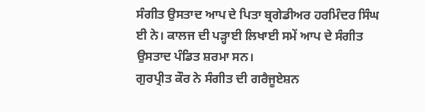ਸੰਗੀਤ ਉਸਤਾਦ ਆਪ ਦੇ ਪਿਤਾ ਬ੍ਰਗੇਡੀਅਰ ਹਰਮਿੰਦਰ ਸਿੰਘ ਈ ਨੇ। ਕਾਲਜ ਦੀ ਪੜ੍ਹਾਈ ਲਿਖਾਈ ਸਮੇਂ ਆਪ ਦੇ ਸੰਗੀਤ ਉਸਤਾਦ ਪੰਡਿਤ ਸ਼ਰਮਾ ਸਨ।
ਗੁਰਪ੍ਰੀਤ ਕੌਰ ਨੇ ਸੰਗੀਤ ਦੀ ਗਰੈਜੂਏਸ਼ਨ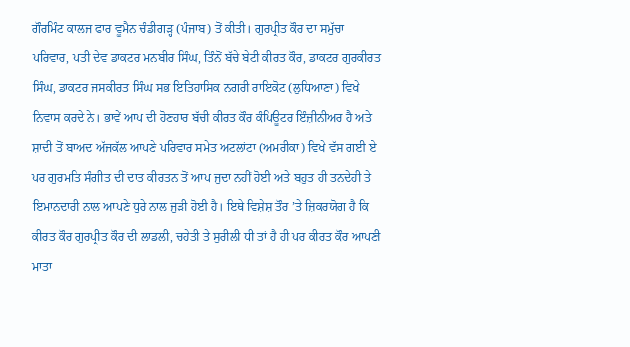ਗੌਰਮਿੰਟ ਕਾਲਜ ਫਾਰ ਵੂਮੈਨ ਚੰਡੀਗੜ੍ਹ (ਪੰਜਾਬ) ਤੋਂ ਕੀਤੀ। ਗੁਰਪ੍ਰੀਤ ਕੌਰ ਦਾ ਸਮੁੱਚਾ ਪਰਿਵਾਰ, ਪਤੀ ਦੇਵ ਡਾਕਟਰ ਮਨਬੀਰ ਸਿੰਘ, ਤਿੰਨੋਂ ਬੱਚੇ ਬੇਟੀ ਕੀਰਤ ਕੌਰ, ਡਾਕਟਰ ਗੁਰਕੀਰਤ ਸਿੰਘ, ਡਾਕਟਰ ਜਸਕੀਰਤ ਸਿੰਘ ਸਭ ਇਤਿਹਾਸਿਕ ਨਗਰੀ ਰਾਇਕੋਟ (ਲੁਧਿਆਣਾ) ਵਿਖੇ ਨਿਵਾਸ ਕਰਦੇ ਨੇ। ਭਾਵੇਂ ਆਪ ਦੀ ਹੋਣਹਾਰ ਬੱਚੀ ਕੀਰਤ ਕੌਰ ਕੰਪਿਊਟਰ ਇੰਜ਼ੀਨੀਅਰ ਹੈ ਅਤੇ ਸ਼ਾਦੀ ਤੋਂ ਬਾਅਦ ਅੱਜਕੱਲ ਆਪਣੇ ਪਰਿਵਾਰ ਸਮੇਤ ਅਟਲਾਂਟਾ (ਅਮਰੀਕਾ) ਵਿਖੇ ਵੱਸ ਗਈ ਏ ਪਰ ਗੁਰਮਤਿ ਸੰਗੀਤ ਦੀ ਦਾਤ ਕੀਰਤਨ ਤੋਂ ਆਪ ਜੁਦਾ ਨਹੀਂ ਹੋਈ ਅਤੇ ਬਹੁਤ ਹੀ ਤਨਦੇਹੀ ਤੇ ਇਮਾਨਦਾਰੀ ਨਾਲ ਆਪਣੇ ਧੁਰੇ ਨਾਲ ਜੁੜੀ ਹੋਈ ਹੈ। ਇਥੇ ਵਿਸ਼ੇਸ਼ ਤੌਰ ’ਤੇ ਜ਼ਿਕਰਯੋਗ ਹੈ ਕਿ ਕੀਰਤ ਕੌਰ ਗੁਰਪ੍ਰੀਤ ਕੌਰ ਦੀ ਲਾਡਲੀ, ਚਹੇਤੀ ਤੇ ਸੁਰੀਲੀ ਧੀ ਤਾਂ ਹੈ ਹੀ ਪਰ ਕੀਰਤ ਕੌਰ ਆਪਣੀ ਮਾਤਾ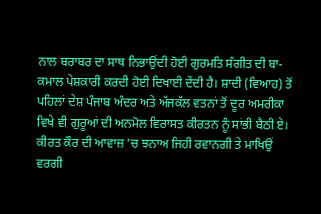ਨਾਲ ਬਰਾਬਰ ਦਾ ਸਾਥ ਨਿਭਾਉਂਦੀ ਹੋਈ ਗੁਰਮਤਿ ਸੰਗੀਤ ਦੀ ਬਾ-ਕਮਾਲ ਪੇਸ਼ਕਾਰੀ ਕਰਦੀ ਹੋਈ ਦਿਖਾਈ ਦੇਂਦੀ ਹੈ। ਸ਼ਾਦੀ (ਵਿਆਹ) ਤੋਂ ਪਹਿਲਾਂ ਦੇਸ਼ ਪੰਜਾਬ ਅੰਦਰ ਅਤੇ ਅੱਜਕੱਲ ਵਤਨਾਂ ਤੋਂ ਦੂਰ ਅਮਰੀਕਾ ਵਿਖੇ ਵੀ ਗੁਰੂਆਂ ਦੀ ਅਨਮੋਲ ਵਿਰਾਸਤ ਕੀਰਤਨ ਨੂੰ ਸਾਂਭੀ ਬੈਠੀ ਏ।
ਕੀਰਤ ਕੌਰ ਦੀ ਆਵਾਜ਼ ’ਚ ਝਨਾਅ ਜਿਹੀ ਰਵਾਨਗੀ ਤੇ ਮਾਖਿਉਂ ਵਰਗੀ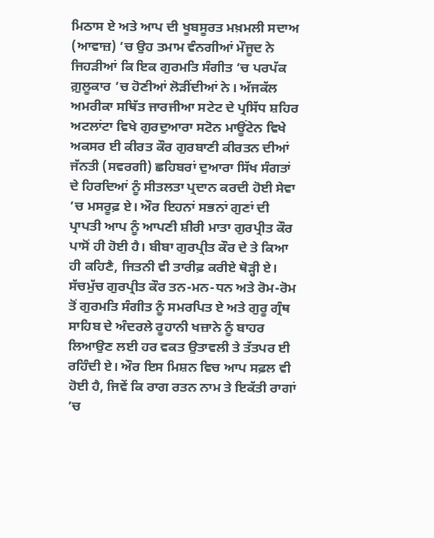ਮਿਠਾਸ ਏ ਅਤੇ ਆਪ ਦੀ ਖੂਬਸੂਰਤ ਮਖ਼ਮਲੀ ਸਦਾਅ (ਆਵਾਜ਼) ’ਚ ਉਹ ਤਮਾਮ ਵੰਨਗੀਆਂ ਮੌਜੂਦ ਨੇ ਜਿਹੜੀਆਂ ਕਿ ਇਕ ਗੁਰਮਤਿ ਸੰਗੀਤ ’ਚ ਪਰਪੱਕ ਗ਼ੁਲੂਕਾਰ ’ਚ ਹੋਣੀਆਂ ਲੋੜੀਂਦੀਆਂ ਨੇ। ਅੱਜਕੱਲ ਅਮਰੀਕਾ ਸਥਿੱਤ ਜਾਰਜੀਆ ਸਟੇਟ ਦੇ ਪ੍ਰਸਿੱਧ ਸ਼ਹਿਰ ਅਟਲਾਂਟਾ ਵਿਖੇ ਗੁਰਦੁਆਰਾ ਸਟੋਨ ਮਾਊਂਟੇਨ ਵਿਖੇ ਅਕਸਰ ਈ ਕੀਰਤ ਕੌਰ ਗੁਰਬਾਣੀ ਕੀਰਤਨ ਦੀਆਂ ਜੱਨਤੀ (ਸਵਰਗੀ) ਛਹਿਬਰਾਂ ਦੁਆਰਾ ਸਿੱਖ ਸੰਗਤਾਂ ਦੇ ਹਿਰਦਿਆਂ ਨੂੰ ਸੀਤਲਤਾ ਪ੍ਰਦਾਨ ਕਰਦੀ ਹੋਈ ਸੇਵਾ ’ਚ ਮਸਰੂਫ਼ ਏ। ਔਰ ਇਹਨਾਂ ਸਭਨਾਂ ਗੁਣਾਂ ਦੀ ਪ੍ਰਾਪਤੀ ਆਪ ਨੂੰ ਆਪਣੀ ਸ਼ੀਰੀ ਮਾਤਾ ਗੁਰਪ੍ਰੀਤ ਕੌਰ ਪਾਸੋਂ ਹੀ ਹੋਈ ਹੈ। ਬੀਬਾ ਗੁਰਪ੍ਰੀਤ ਕੌਰ ਦੇ ਤੇ ਕਿਆ ਹੀ ਕਹਿਣੈ, ਜਿਤਨੀ ਵੀ ਤਾਰੀਫ਼ ਕਰੀਏ ਥੋੜ੍ਹੀ ਏ। ਸੱਚਮੁੱਚ ਗੁਰਪ੍ਰੀਤ ਕੌਰ ਤਨ-ਮਨ-ਧਨ ਅਤੇ ਰੋਮ-ਰੋਮ ਤੋਂ ਗੁਰਮਤਿ ਸੰਗੀਤ ਨੂੰ ਸਮਰਪਿਤ ਏ ਅਤੇ ਗੁਰੂ ਗ੍ਰੰਥ ਸਾਹਿਬ ਦੇ ਅੰਦਰਲੇ ਰੂਹਾਨੀ ਖਜ਼ਾਨੇ ਨੂੰ ਬਾਹਰ ਲਿਆਉਣ ਲਈ ਹਰ ਵਕਤ ਉਤਾਵਲੀ ਤੇ ਤੱਤਪਰ ਈ ਰਹਿੰਦੀ ਏ। ਔਰ ਇਸ ਮਿਸ਼ਨ ਵਿਚ ਆਪ ਸਫ਼ਲ ਵੀ ਹੋਈ ਹੈ, ਜਿਵੇਂ ਕਿ ਰਾਗ ਰਤਨ ਨਾਮ ਤੇ ਇਕੱਤੀ ਰਾਗਾਂ ’ਚ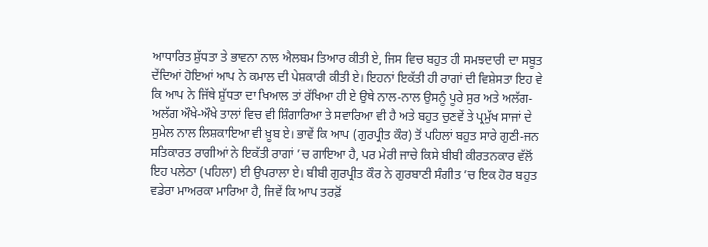ਆਧਾਰਿਤ ਸ਼ੁੱਧਤਾ ਤੇ ਭਾਵਨਾ ਨਾਲ ਐਲਬਮ ਤਿਆਰ ਕੀਤੀ ਏ, ਜਿਸ ਵਿਚ ਬਹੁਤ ਹੀ ਸਮਝਦਾਰੀ ਦਾ ਸਬੂਤ ਦੇਂਦਿਆਂ ਹੋਇਆਂ ਆਪ ਨੇ ਕਮਾਲ ਦੀ ਪੇਸ਼ਕਾਰੀ ਕੀਤੀ ਏ। ਇਹਨਾਂ ਇਕੱਤੀ ਹੀ ਰਾਗਾਂ ਦੀ ਵਿਸ਼ੇਸਤਾ ਇਹ ਵੇ ਕਿ ਆਪ ਨੇ ਜਿੱਥੇ ਸ਼ੁੱਧਤਾ ਦਾ ਖਿਆਲ ਤਾਂ ਰੱਖਿਆ ਹੀ ਏ ਉਥੇ ਨਾਲ-ਨਾਲ ਉਸਨੂੰ ਪੂਰੇ ਸੁਰ ਅਤੇ ਅਲੱਗ-ਅਲੱਗ ਔਖੇ-ਔਖੇ ਤਾਲਾਂ ਵਿਚ ਵੀ ਸ਼ਿੰਗਾਰਿਆ ਤੇ ਸਵਾਰਿਆ ਵੀ ਹੈ ਅਤੇ ਬਹੁਤ ਚੁਣਵੇਂ ਤੇ ਪ੍ਰਮੁੱਖ ਸਾਜਾਂ ਦੇ ਸੁਮੇਲ ਨਾਲ ਲਿਸ਼ਕਾਇਆ ਵੀ ਖ਼ੂਬ ਏ। ਭਾਵੇਂ ਕਿ ਆਪ (ਗੁਰਪ੍ਰੀਤ ਕੌਰ) ਤੋਂ ਪਹਿਲਾਂ ਬਹੁਤ ਸਾਰੇ ਗੁਣੀ-ਜਨ ਸਤਿਕਾਰਤ ਰਾਗੀਆਂ ਨੇ ਇਕੱਤੀ ਰਾਗਾਂ ’ਚ ਗਾਇਆ ਹੈ, ਪਰ ਮੇਰੀ ਜਾਚੇ ਕਿਸੇ ਬੀਬੀ ਕੀਰਤਨਕਾਰ ਵੱਲੋਂ ਇਹ ਪਲੇਠਾ (ਪਹਿਲਾ) ਈ ਉਪਰਾਲਾ ਏ। ਬੀਬੀ ਗੁਰਪ੍ਰੀਤ ਕੌਰ ਨੇ ਗੁਰਬਾਣੀ ਸੰਗੀਤ ’ਚ ਇਕ ਹੋਰ ਬਹੁਤ ਵਡੇਰਾ ਮਾਅਰਕਾ ਮਾਰਿਆ ਹੈ, ਜਿਵੇਂ ਕਿ ਆਪ ਤਰਫ਼ੋਂ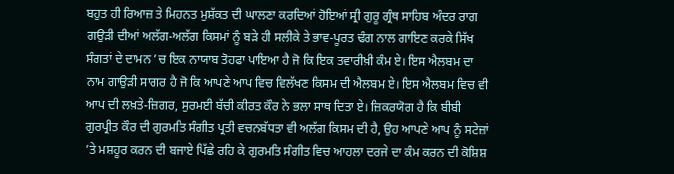ਬਹੁਤ ਹੀ ਰਿਆਜ਼ ਤੇ ਮਿਹਨਤ ਮੁਸ਼ੱਕਤ ਦੀ ਘਾਲਣਾ ਕਰਦਿਆਂ ਹੋਇਆਂ ਸ੍ਰੀ ਗੁਰੂ ਗ੍ਰੰਥ ਸਾਹਿਬ ਅੰਦਰ ਰਾਗ ਗਉੜੀ ਦੀਆਂ ਅਲੱਗ-ਅਲੱਗ ਕਿਸਮਾਂ ਨੂੰ ਬੜੇ ਹੀ ਸਲੀਕੇ ਤੇ ਭਾਵ-ਪੂਰਤ ਢੰਗ ਨਾਲ ਗਾਇਣ ਕਰਕੇ ਸਿੱਖ ਸੰਗਤਾਂ ਦੇ ਦਾਮਨ ’ਚ ਇਕ ਨਾਯਾਬ ਤੋਹਫਾ ਪਾਇਆ ਹੈ ਜੋ ਕਿ ਇਕ ਤਵਾਰੀਖ਼ੀ ਕੰਮ ਏ। ਇਸ ਐਲਬਮ ਦਾ ਨਾਮ ਗਾਉੜੀ ਸਾਗਰ ਹੈ ਜੋ ਕਿ ਆਪਣੇ ਆਪ ਵਿਚ ਵਿਲੱਖਣ ਕਿਸਮ ਦੀ ਐਲਬਮ ਏ। ਇਸ ਐਲਬਮ ਵਿਚ ਵੀ ਆਪ ਦੀ ਲਖ਼ਤੇ-ਜ਼ਿਗਰ, ਸੁਰਮਈ ਬੱਚੀ ਕੀਰਤ ਕੌਰ ਨੇ ਭਲਾ ਸਾਥ ਦਿਤਾ ਏ। ਜ਼ਿਕਰਯੋਗ ਹੈ ਕਿ ਬੀਬੀ ਗੁਰਪ੍ਰੀਤ ਕੌਰ ਦੀ ਗੁਰਮਤਿ ਸੰਗੀਤ ਪ੍ਰਤੀ ਵਚਨਬੱਧਤਾ ਵੀ ਅਲੱਗ ਕਿਸਮ ਦੀ ਹੈ, ਉਹ ਆਪਣੇ ਆਪ ਨੂੰ ਸਟੇਜ਼ਾਂ ’ਤੇ ਮਸ਼ਹੂਰ ਕਰਨ ਦੀ ਬਜਾਏ ਪਿੱਛੇ ਰਹਿ ਕੇ ਗੁਰਮਤਿ ਸੰਗੀਤ ਵਿਚ ਆਹਲਾ ਦਰਜੇ ਦਾ ਕੰਮ ਕਰਨ ਦੀ ਕੋਸ਼ਿਸ਼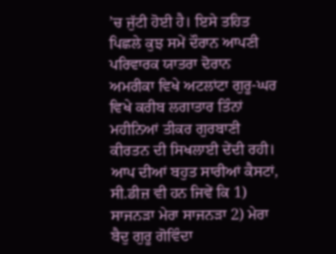’ਚ ਜੁੱਟੀ ਹੋਈ ਹੈ। ਇਸੇ ਤਹਿਤ ਪਿਛਲੇ ਕੁਝ ਸਮੇਂ ਦੌਰਾਨ ਆਪਣੀ ਪਰਿਵਾਰਕ ਯਾਤਰਾ ਦੋਰਾਨ ਅਮਰੀਕਾ ਵਿਖੇ ਅਟਲਾਂਟਾ ਗੁਰੂ-ਘਰ ਵਿਖੇ ਕਰੀਬ ਲਗਾਤਾਰ ਤਿੰਨਾਂ ਮਹੀਨਿਆਂ ਤੀਕਰ ਗੁਰਬਾਣੀ ਕੀਰਤਨ ਦੀ ਸਿਖਲਾਈ ਦੇਂਦੀ ਰਹੀ।
ਆਪ ਦੀਆਂ ਬਹੁਤ ਸਾਰੀਆਂ ਕੈਸਟਾਂ, ਸੀ.ਡੀਜ਼ ਵੀ ਹਨ ਜਿਵੇਂ ਕਿ 1) ਸਾਜਨੜਾ ਮੇਰਾ ਸਾਜਨੜਾ 2) ਮੇਰਾ ਬੈਦੁ ਗੁਰੂ ਗੋਵਿੰਦਾ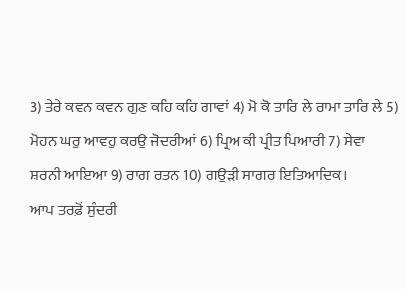3) ਤੇਰੇ ਕਵਨ ਕਵਨ ਗੁਣ ਕਹਿ ਕਹਿ ਗਾਵਾਂ 4) ਮੋ ਕੋ ਤਾਰਿ ਲੇ ਰਾਮਾ ਤਾਰਿ ਲੇ 5) ਮੋਹਨ ਘਰੁ ਆਵਹੁ ਕਰਉ ਜੋਦਰੀਆਂ 6) ਪ੍ਰਿਅ ਕੀ ਪ੍ਰੀਤ ਪਿਆਰੀ 7) ਸੇਵਾ
ਸ਼ਰਨੀ ਆਇਆ 9) ਰਾਗ ਰਤਨ 10) ਗਉੜੀ ਸਾਗਰ ਇਤਿਆਦਿਕ।
ਆਪ ਤਰਫ਼ੋਂ ਸੁੰਦਰੀ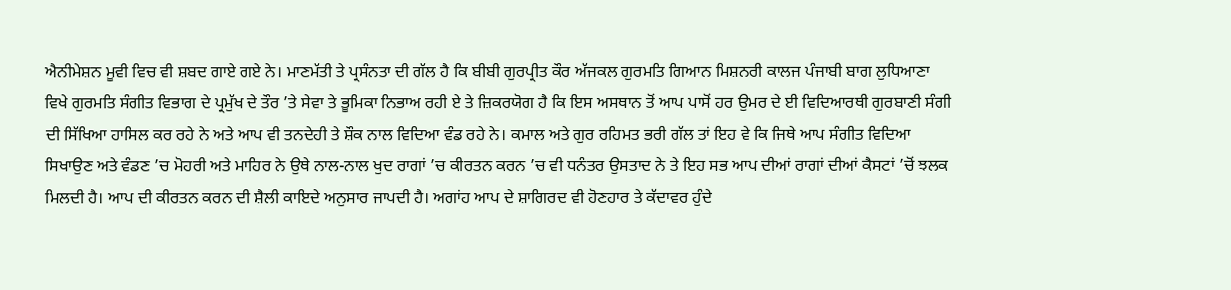ਐਨੀਮੇਸ਼ਨ ਮੂਵੀ ਵਿਚ ਵੀ ਸ਼ਬਦ ਗਾਏ ਗਏ ਨੇ। ਮਾਣਮੱਤੀ ਤੇ ਪ੍ਰਸੰਨਤਾ ਦੀ ਗੱਲ ਹੈ ਕਿ ਬੀਬੀ ਗੁਰਪ੍ਰੀਤ ਕੌਰ ਅੱਜਕਲ ਗੁਰਮਤਿ ਗਿਆਨ ਮਿਸ਼ਨਰੀ ਕਾਲਜ ਪੰਜਾਬੀ ਬਾਗ ਲੁਧਿਆਣਾ ਵਿਖੇ ਗੁਰਮਤਿ ਸੰਗੀਤ ਵਿਭਾਗ ਦੇ ਪ੍ਰਮੁੱਖ ਦੇ ਤੌਰ ’ਤੇ ਸੇਵਾ ਤੇ ਭੂਮਿਕਾ ਨਿਭਾਅ ਰਹੀ ਏ ਤੇ ਜ਼ਿਕਰਯੋਗ ਹੈ ਕਿ ਇਸ ਅਸਥਾਨ ਤੋਂ ਆਪ ਪਾਸੋਂ ਹਰ ਉਮਰ ਦੇ ਈ ਵਿਦਿਆਰਥੀ ਗੁਰਬਾਣੀ ਸੰਗੀ ਦੀ ਸਿੱਖਿਆ ਹਾਸਿਲ ਕਰ ਰਹੇ ਨੇ ਅਤੇ ਆਪ ਵੀ ਤਨਦੇਹੀ ਤੇ ਸ਼ੌਕ ਨਾਲ ਵਿਦਿਆ ਵੰਡ ਰਹੇ ਨੇ। ਕਮਾਲ ਅਤੇ ਗੁਰ ਰਹਿਮਤ ਭਰੀ ਗੱਲ ਤਾਂ ਇਹ ਵੇ ਕਿ ਜਿਥੇ ਆਪ ਸੰਗੀਤ ਵਿਦਿਆ ਸਿਖਾਉਣ ਅਤੇ ਵੰਡਣ ’ਚ ਮੋਹਰੀ ਅਤੇ ਮਾਹਿਰ ਨੇ ਉਥੇ ਨਾਲ-ਨਾਲ ਖੁਦ ਰਾਗਾਂ ’ਚ ਕੀਰਤਨ ਕਰਨ ’ਚ ਵੀ ਧਨੰਤਰ ਉਸਤਾਦ ਨੇ ਤੇ ਇਹ ਸਭ ਆਪ ਦੀਆਂ ਰਾਗਾਂ ਦੀਆਂ ਕੈਸਟਾਂ ’ਚੋਂ ਝਲਕ ਮਿਲਦੀ ਹੈ। ਆਪ ਦੀ ਕੀਰਤਨ ਕਰਨ ਦੀ ਸ਼ੈਲੀ ਕਾਇਦੇ ਅਨੁਸਾਰ ਜਾਪਦੀ ਹੈ। ਅਗਾਂਹ ਆਪ ਦੇ ਸ਼ਾਗਿਰਦ ਵੀ ਹੋਣਹਾਰ ਤੇ ਕੱਦਾਵਰ ਹੁੰਦੇ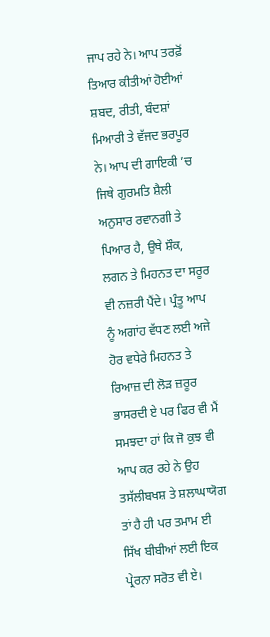ਜਾਪ ਰਹੇ ਨੇ। ਆਪ ਤਰਫ਼ੋਂ ਤਿਆਰ ਕੀਤੀਆਂ ਹੋਈਆਂ ਸ਼ਬਦ, ਰੀਤੀ, ਬੰਦਸ਼ਾਂ ਮਿਆਰੀ ਤੇ ਵੱਜਦ ਭਰਪੂਰ ਨੇ। ਆਪ ਦੀ ਗਾਇਕੀ ’ਚ ਜਿਥੇ ਗੁਰਮਤਿ ਸ਼ੈਲੀ ਅਨੁਸਾਰ ਰਵਾਨਗੀ ਤੇ ਪਿਆਰ ਹੈ, ਉਥੇ ਸ਼ੌਕ, ਲਗਨ ਤੇ ਮਿਹਨਤ ਦਾ ਸਰੂਰ ਵੀ ਨਜ਼ਰੀ ਪੈਂਦੇ। ਪ੍ਰੰਤੂ ਆਪ ਨੂੰ ਅਗਾਂਹ ਵੱਧਣ ਲਈ ਅਜੇ ਹੋਰ ਵਧੇਰੇ ਮਿਹਨਤ ਤੇ ਰਿਆਜ਼ ਦੀ ਲੋੜ ਜ਼ਰੂਰ ਭਾਸਰਦੀ ਏ ਪਰ ਫਿਰ ਵੀ ਮੈਂ ਸਮਝਦਾ ਹਾਂ ਕਿ ਜੋ ਕੁਝ ਵੀ ਆਪ ਕਰ ਰਹੇ ਨੇ ਉਹ ਤਸੱਲੀਬਖਸ਼ ਤੇ ਸ਼ਲਾਘਾਯੋਗ ਤਾਂ ਹੈ ਹੀ ਪਰ ਤਮਾਮ ਈ ਸਿੱਖ ਬੀਬੀਆਂ ਲਈ ਇਕ ਪ੍ਰੇਰਨਾ ਸਰੋਤ ਵੀ ਏ।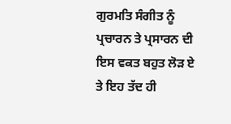ਗੁਰਮਤਿ ਸੰਗੀਤ ਨੂੰ ਪ੍ਰਚਾਰਨ ਤੇ ਪ੍ਰਸਾਰਨ ਦੀ ਇਸ ਵਕਤ ਬਹੁਤ ਲੋੜ ਏ ਤੇ ਇਹ ਤੱਦ ਹੀ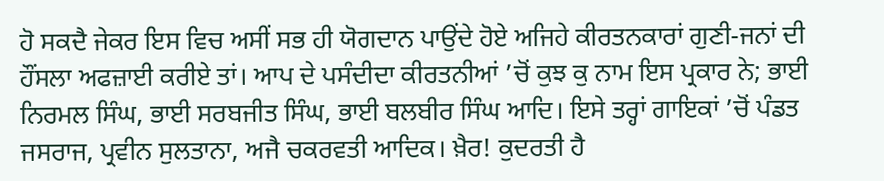ਹੋ ਸਕਦੈ ਜੇਕਰ ਇਸ ਵਿਚ ਅਸੀਂ ਸਭ ਹੀ ਯੋਗਦਾਨ ਪਾਉਂਦੇ ਹੋਏ ਅਜਿਹੇ ਕੀਰਤਨਕਾਰਾਂ ਗੁਣੀ-ਜਨਾਂ ਦੀ ਹੌਂਸਲਾ ਅਫਜ਼ਾਈ ਕਰੀਏ ਤਾਂ। ਆਪ ਦੇ ਪਸੰਦੀਦਾ ਕੀਰਤਨੀਆਂ ’ਚੋਂ ਕੁਝ ਕੁ ਨਾਮ ਇਸ ਪ੍ਰਕਾਰ ਨੇ; ਭਾਈ ਨਿਰਮਲ ਸਿੰਘ, ਭਾਈ ਸਰਬਜੀਤ ਸਿੰਘ, ਭਾਈ ਬਲਬੀਰ ਸਿੰਘ ਆਦਿ। ਇਸੇ ਤਰ੍ਹਾਂ ਗਾਇਕਾਂ ’ਚੋਂ ਪੰਡਤ ਜਸਰਾਜ, ਪ੍ਰਵੀਨ ਸੁਲਤਾਨਾ, ਅਜੈ ਚਕਰਵਤੀ ਆਦਿਕ। ਖ਼ੈਰ! ਕੁਦਰਤੀ ਹੈ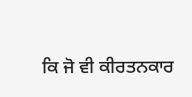ਕਿ ਜੋ ਵੀ ਕੀਰਤਨਕਾਰ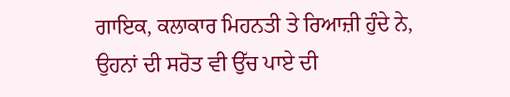ਗਾਇਕ, ਕਲਾਕਾਰ ਮਿਹਨਤੀ ਤੇ ਰਿਆਜ਼ੀ ਹੁੰਦੇ ਨੇ, ਉਹਨਾਂ ਦੀ ਸਰੋਤ ਵੀ ਉੱਚ ਪਾਏ ਦੀ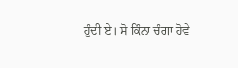ਹੁੰਦੀ ਏ। ਸੋ ਕਿੰਨਾ ਚੰਗਾ ਹੋਵੇ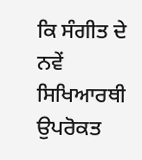ਕਿ ਸੰਗੀਤ ਦੇ ਨਵੇਂ ਸਿਖਿਆਰਥੀ ਉਪਰੋਕਤ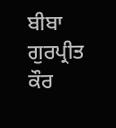ਬੀਬਾ ਗੁਰਪ੍ਰੀਤ ਕੌਰ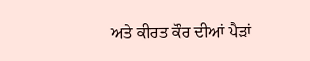ਅਤੇ ਕੀਰਤ ਕੌਰ ਦੀਆਂ ਪੈੜਾਂ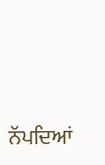ਨੱਪਦਿਆਂ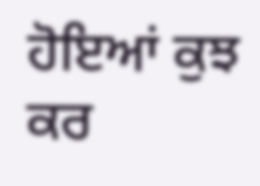ਹੋਇਆਂ ਕੁਝ ਕਰ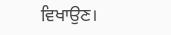ਵਿਖਾਉਣ।